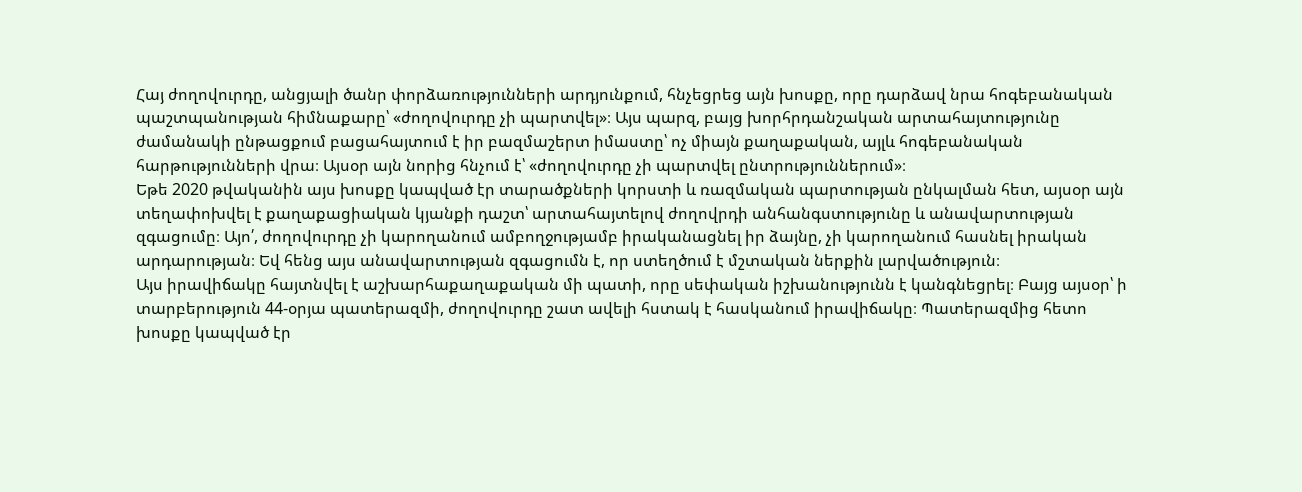Հայ ժողովուրդը, անցյալի ծանր փորձառությունների արդյունքում, հնչեցրեց այն խոսքը, որը դարձավ նրա հոգեբանական պաշտպանության հիմնաքարը՝ «ժողովուրդը չի պարտվել»։ Այս պարզ, բայց խորհրդանշական արտահայտությունը ժամանակի ընթացքում բացահայտում է իր բազմաշերտ իմաստը՝ ոչ միայն քաղաքական, այլև հոգեբանական հարթությունների վրա։ Այսօր այն նորից հնչում է՝ «ժողովուրդը չի պարտվել ընտրություններում»։
Եթե 2020 թվականին այս խոսքը կապված էր տարածքների կորստի և ռազմական պարտության ընկալման հետ, այսօր այն տեղափոխվել է քաղաքացիական կյանքի դաշտ՝ արտահայտելով ժողովրդի անհանգստությունը և անավարտության զգացումը։ Այո՛, ժողովուրդը չի կարողանում ամբողջությամբ իրականացնել իր ձայնը, չի կարողանում հասնել իրական արդարության։ Եվ հենց այս անավարտության զգացումն է, որ ստեղծում է մշտական ներքին լարվածություն։
Այս իրավիճակը հայտնվել է աշխարհաքաղաքական մի պատի, որը սեփական իշխանությունն է կանգնեցրել։ Բայց այսօր՝ ի տարբերություն 44-օրյա պատերազմի, ժողովուրդը շատ ավելի հստակ է հասկանում իրավիճակը։ Պատերազմից հետո խոսքը կապված էր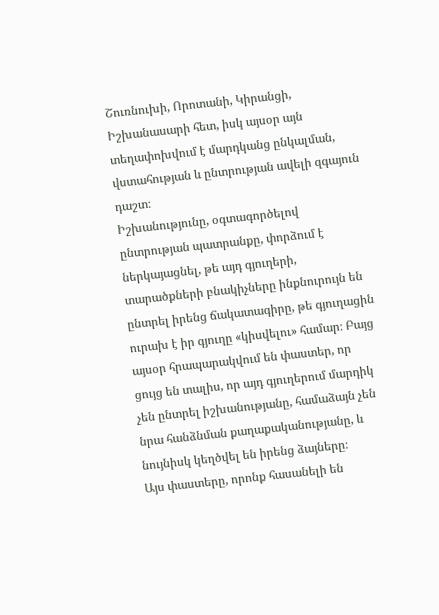Շուռնուխի, Որոտանի, Կիրանցի, Իշխանասարի հետ, իսկ այսօր այն տեղափոխվում է մարդկանց ընկալման, վստահության և ընտրության ավելի զգայուն դաշտ։
Իշխանությունը, օգտագործելով ընտրության պատրանքը, փորձում է ներկայացնել, թե այդ գյուղերի, տարածքների բնակիչները ինքնուրույն են ընտրել իրենց ճակատագիրը, թե գյուղացին ուրախ է իր գյուղը «կիսվելու» համար։ Բայց այսօր հրապարակվում են փաստեր, որ ցույց են տալիս, որ այդ գյուղերում մարդիկ չեն ընտրել իշխանությանը, համաձայն չեն նրա հանձնման քաղաքականությանը, և նույնիսկ կեղծվել են իրենց ձայները։
Այս փաստերը, որոնք հասանելի են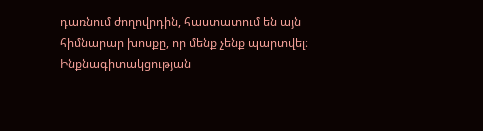դառնում ժողովրդին, հաստատում են այն հիմնարար խոսքը, որ մենք չենք պարտվել։ Ինքնագիտակցության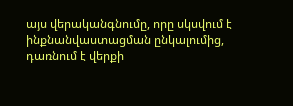այս վերականգնումը, որը սկսվում է ինքնանվաստացման ընկալումից, դառնում է վերքի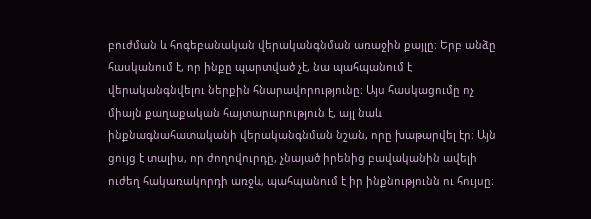բուժման և հոգեբանական վերականգնման առաջին քայլը։ Երբ անձը հասկանում է, որ ինքը պարտված չէ, նա պահպանում է վերականգնվելու ներքին հնարավորությունը։ Այս հասկացումը ոչ միայն քաղաքական հայտարարություն է, այլ նաև ինքնագնահատականի վերականգնման նշան, որը խաթարվել էր։ Այն ցույց է տալիս, որ ժողովուրդը, չնայած իրենից բավականին ավելի ուժեղ հակառակորդի առջև, պահպանում է իր ինքնությունն ու հույսը։